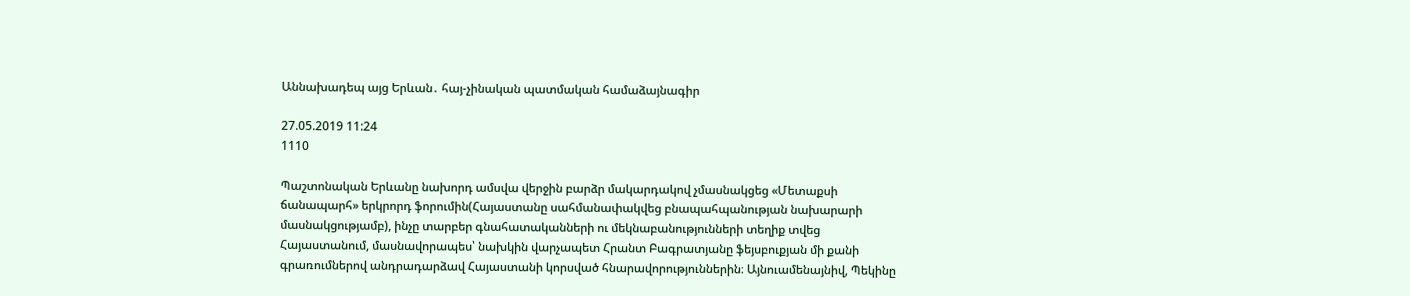Աննախադեպ այց Երևան․ հայ-չինական պատմական համաձայնագիր

27.05.2019 11:24
1110

Պաշտոնական Երևանը նախորդ ամսվա վերջին բարձր մակարդակով չմասնակցեց «Մետաքսի ճանապարհ» երկրորդ ֆորումին(Հայաստանը սահմանափակվեց բնապահպանության նախարարի մասնակցությամբ), ինչը տարբեր գնահատականների ու մեկնաբանությունների տեղիք տվեց Հայաստանում, մասնավորապես՝ նախկին վարչապետ Հրանտ Բագրատյանը ֆեյսբուքյան մի քանի գրառումներով անդրադարձավ Հայաստանի կորսված հնարավորություններին։ Այնուամենայնիվ, Պեկինը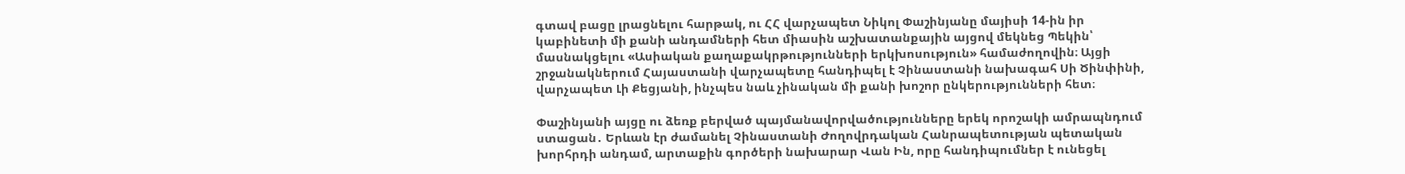գտավ բացը լրացնելու հարթակ, ու ՀՀ վարչապետ Նիկոլ Փաշինյանը մայիսի 14-ին իր կաբինետի մի քանի անդամների հետ միասին աշխատանքային այցով մեկնեց Պեկին՝ մասնակցելու «Ասիական քաղաքակրթությունների երկխոսություն» համաժողովին։ Այցի շրջանակներում Հայաստանի վարչապետը հանդիպել է Չինաստանի նախագահ Սի Ծինփինի, վարչապետ Լի Քեցյանի, ինչպես նաև չինական մի քանի խոշոր ընկերությունների հետ։

Փաշինյանի այցը ու ձեռք բերված պայմանավորվածությունները երեկ որոշակի ամրապնդում ստացան․ Երևան էր ժամանել Չինաստանի Ժողովրդական Հանրապետության պետական խորհրդի անդամ, արտաքին գործերի նախարար Վան Ին, որը հանդիպումներ է ունեցել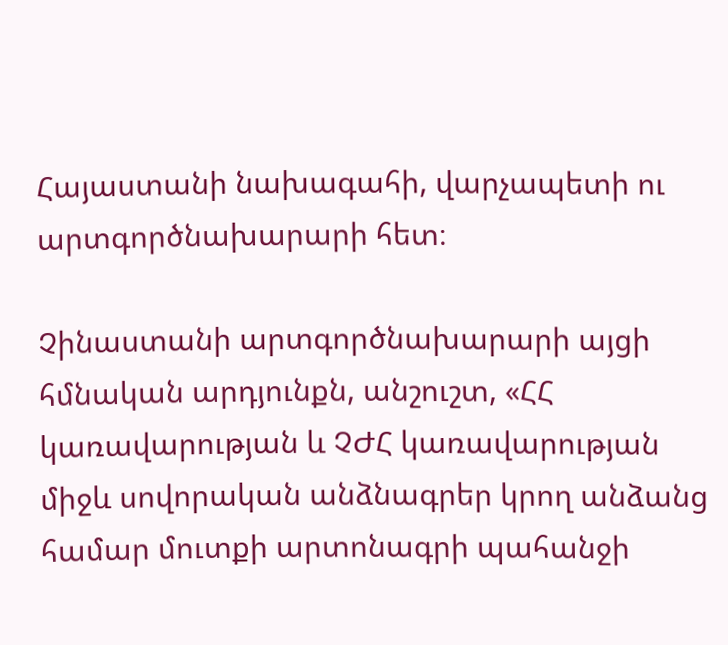Հայաստանի նախագահի, վարչապետի ու արտգործնախարարի հետ։

Չինաստանի արտգործնախարարի այցի հմնական արդյունքն, անշուշտ, «ՀՀ կառավարության և ՉԺՀ կառավարության միջև սովորական անձնագրեր կրող անձանց համար մուտքի արտոնագրի պահանջի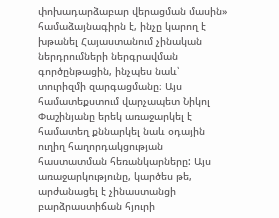փոխադարձաբար վերացման մասին» համաձայնագիրն է, ինչը կարող է խթանել Հայաստանում չինական ներդրումների ներգրավման գործընթացին, ինչպես նաև՝ տուրիզմի զարգացմանը։ Այս համատեքստում վարչապետ Նիկոլ Փաշինյանը երեկ առաջարկել է համատեղ քննարկել նաև օդային ուղիղ հաղորդակցության հաստատման հեռանկարները: Այս առաջարկությունը, կարծես թե, արժանացել է չինաստանցի բարձրաստիճան հյուրի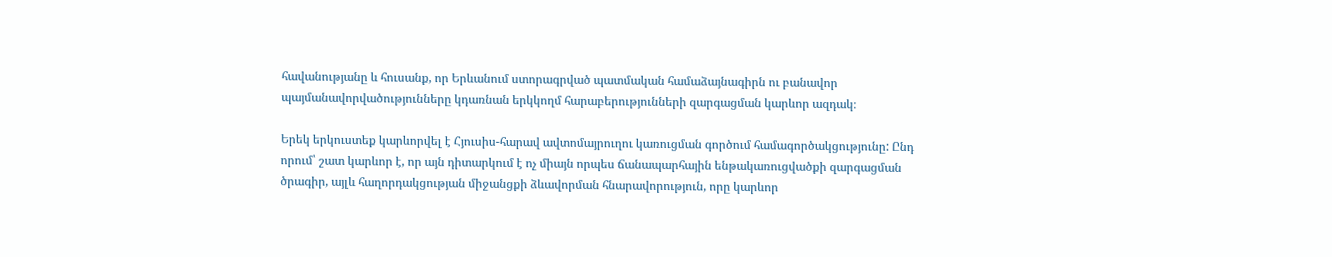հավանությանը և հուսանք, որ Երևանում ստորագրված պատմական համաձայնագիրն ու բանավոր պայմանավորվածությունները կդառնան երկկողմ հարաբերությունների զարգացման կարևոր ազդակ։

Երեկ երկուստեք կարևորվել է Հյուսիս-հարավ ավտոմայրուղու կառուցման գործում համագործակցությունը: Ընդ որում՝ շատ կարևոր է, որ այն դիտարկում է ոչ միայն որպես ճանապարհային ենթակառուցվածքի զարգացման ծրագիր, այլև հաղորդակցության միջանցքի ձևավորման հնարավորություն, որը կարևոր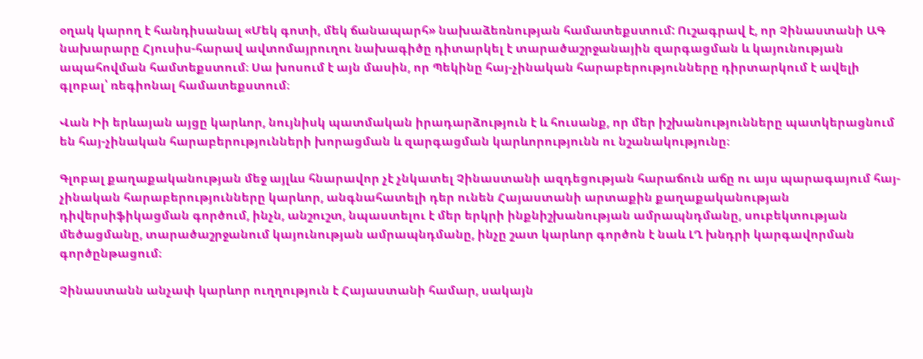օղակ կարող է հանդիսանալ «Մեկ գոտի, մեկ ճանապարհ» նախաձեռնության համատեքստում: Ուշագրավ է, որ Չինաստանի ԱԳ նախարարը Հյուսիս-հարավ ավտոմայրուղու նախագիծը դիտարկել է տարածաշրջանային զարգացման և կայունության ապահովման համտեքստում։ Սա խոսում է այն մասին, որ Պեկինը հայ-չինական հարաբերությունները դիրտարկում է ավելի գլոբալ՝ ռեգիոնալ համատեքստում։

Վան Իի երևայան այցը կարևոր, նույնիսկ պատմական իրադարձություն է և հուսանք, որ մեր իշխանությունները պատկերացնում են հայ-չինական հարաբերությունների խորացման և զարգացման կարևորությունն ու նշանակությունը։

Գլոբալ քաղաքականության մեջ այլևս հնարավոր չէ չնկատել Չինաստանի ազդեցության հարաճուն աճը ու այս պարագայում հայ-չինական հարաբերությունները կարևոր, անգնահատելի դեր ունեն Հայաստանի արտաքին քաղաքականության դիվերսիֆիկացման գործում, ինչն, անշուշտ, նպաստելու է մեր երկրի ինքնիշխանության ամրապնդմանը, սուբեկտության մեծացմանը, տարածաշրջանում կայունության ամրապնդմանը, ինչը շատ կարևոր գործոն է նաև ԼՂ խնդրի կարգավորման գործընթացում։

Չինաստանն անչափ կարևոր ուղղություն է Հայաստանի համար, սակայն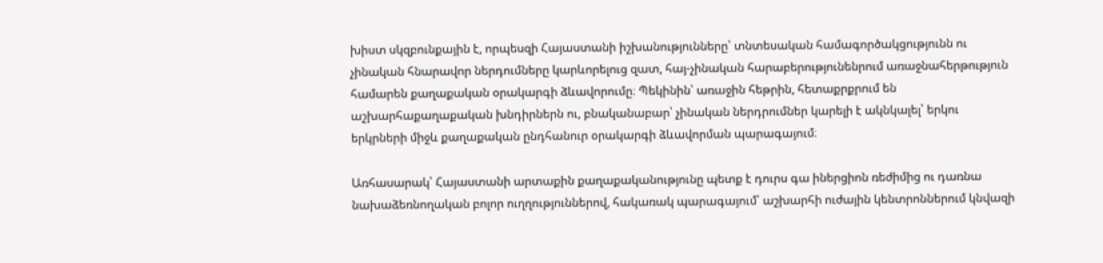խիստ սկզբունքային է, որպեսզի Հայաստանի իշխանությունները՝ տնտեսական համագործակցությունն ու չինական հնարավոր ներդումները կարևորելուց զատ, հայ-չինական հարաբերությունենրում առաջնահերթություն համարեն քաղաքական օրակարգի ձևավորումը։ Պեկինին՝ առաջին հեթրին, հետաքրքրում են աշխարհաքաղաքական խնդիրներն ու, բնականաբար՝ չինական ներդրումներ կարելի է ակնկալել՝ երկու երկրների միջև քաղաքական ընդհանուր օրակարգի ձևավորման պարագայում։

Առհասարակ՝ Հայաստանի արտաքին քաղաքականությունը պետք է դուրս գա իներցիոն ռեժիմից ու դառնա նախաձեռնողական բոլոր ուղղություններով, հակառակ պարագայում՝ աշխարհի ուժային կենտրոններում կնվազի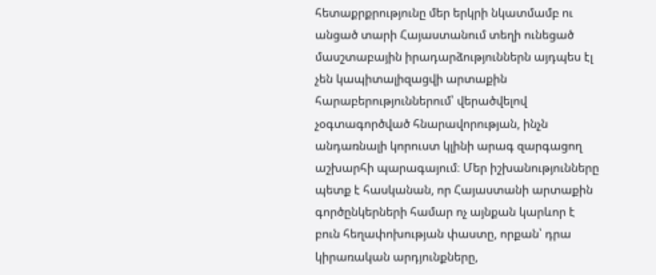հետաքրքրությունը մեր երկրի նկատմամբ ու անցած տարի Հայաստանում տեղի ունեցած մասշտաբային իրադարձություններն այդպես էլ չեն կապիտալիզացվի արտաքին հարաբերություններում՝ վերածվելով չօգտագործված հնարավորության, ինչն անդառնալի կորուստ կլինի արագ զարգացող աշխարհի պարագայում։ Մեր իշխանությունները պետք է հասկանան, որ Հայաստանի արտաքին գործընկերների համար ոչ այնքան կարևոր է բուն հեղափոխության փաստը, որքան՝ դրա կիրառական արդյունքները,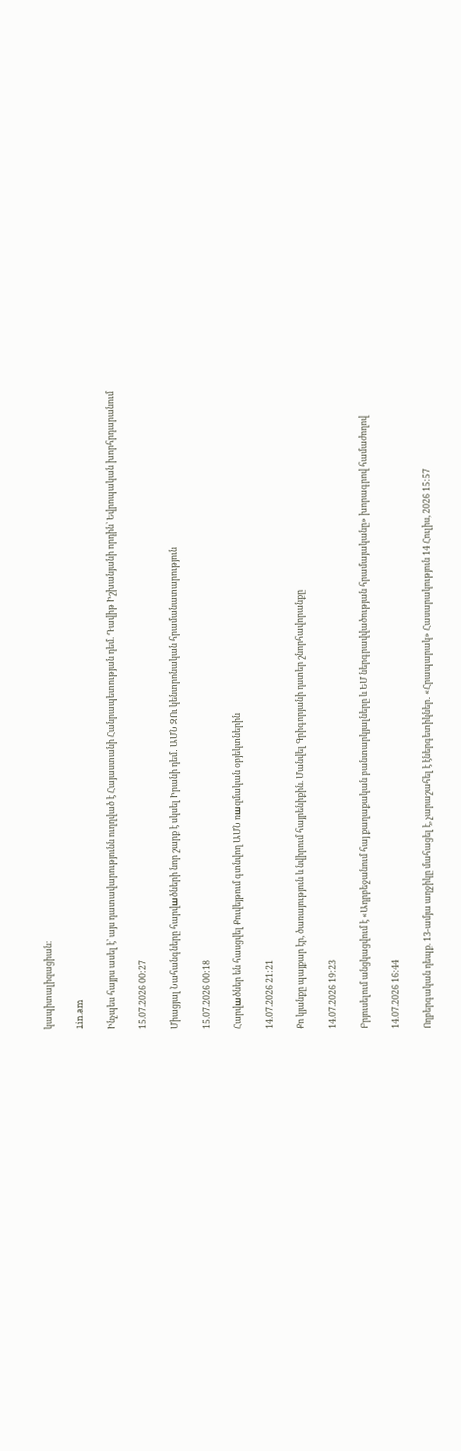կապիտալիզացիան։

1in.am

Ինչպես հայրս ասել է՝ այս դատավարությունն ուղղված է Հայաստանի Հանրապետության դեմ. Դավիթ Իշխանյանի որդին` Եվրոպական խորհրդարանում

15.07.2026 00:27

Միացյալ Նահանգները հարվшծների նոր շարք է սկսել Իրանի դեմ․ ԱՄՆ ԶՈւ կենտրոնական հրամանատարություն

15.07.2026 00:18

Հարվшծներ են հասցվել Քուվեյթում գտնվող ԱՄՆ ռшզմական օբյեկտներին

14.07.2026 21:21

Քո կյանքը պայքար էր, ծառայություն և նվիրում հայրենիքին. Մանվել Գրիգորյանի դստեր շնորհավորանքը

14.07.2026 19:23

Բրյուսելում անցկացվում է «Ադրբեջանում հայ քաղաքական բանտարկյալները և ԵՄ ներգրավվածության հրամայականը» խորագրով համաժողով

14.07.2026 16:44

Ողբերգական դեպք. 13-ամյա աղջիկը մահացել է, չարաշահել է էներգետիկներ․ «Հրապարակ» Հասարակություն 14 Հուլիս, 2026 15:57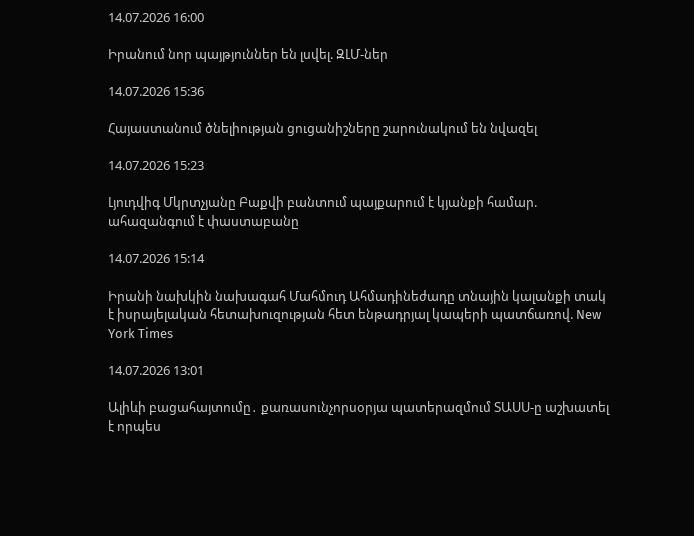14.07.2026 16:00

Իրանում նոր պայթյուններ են լսվել. ԶԼՄ-ներ

14.07.2026 15:36

Հայաստանում ծնելիության ցուցանիշները շարունակում են նվազել

14.07.2026 15:23

Լյուդվիգ Մկրտչյանը Բաքվի բանտում պայքարում է կյանքի համար. ահազանգում է փաստաբանը

14.07.2026 15:14

Իրանի նախկին նախագահ Մահմուդ Ահմադինեժադը տնային կալանքի տակ է իսրայելական հետախnւզության հետ ենթադրյալ կապերի պատճառով. New York Times

14.07.2026 13:01

Ալիևի բացահայտումը․ քառասունչորսօրյա պատերազմում ՏԱՍՍ-ը աշխատել է որպես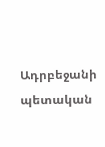Ադրբեջանի պետական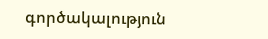գործակալություն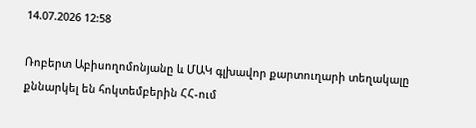14.07.2026 12:58

Ռոբերտ Աբիսողոմոնյանը և ՄԱԿ գլխավոր քարտուղարի տեղակալը քննարկել են հոկտեմբերին ՀՀ-ում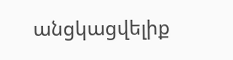անցկացվելիք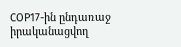COP17-ին ընդառաջ իրականացվող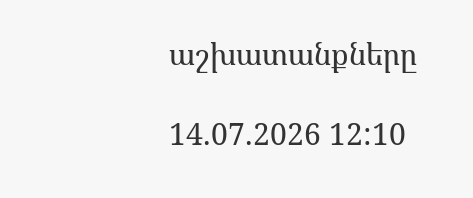աշխատանքները

14.07.2026 12:10